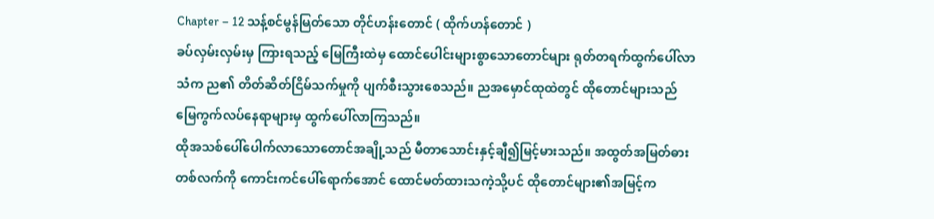Chapter – 12 သန့်စင်မွန်မြတ်သော တိုင်ဟန်းတောင် ( ထိုက်ဟန်တောင် )
ခပ်လှမ်းလှမ်းမှ ကြားရသည့် မြေကြီးထဲမှ ထောင်ပေါင်းများစွာသောတောင်များ ရုတ်တရက်ထွက်ပေါ်လာသံက ည၏ တိတ်ဆိတ်ငြိမ်သက်မှုကို ပျက်စီးသွားစေသည်။ ညအမှောင်ထုထဲတွင် ထိုတောင်များသည် မြေကွက်လပ်နေရာများမှ ထွက်ပေါ်လာကြသည်။
ထိုအသစ်ပေါ်ပေါက်လာသောတောင်အချို့သည် မီတာသောင်းနှင့်ချီ၍မြင့်မားသည်။ အထွတ်အမြတ်ဓားတစ်လက်ကို ကောင်းကင်ပေါ်ရောက်အောင် ထောင်မတ်ထားသကဲ့သို့ပင် ထိုတောင်များ၏အမြင့်က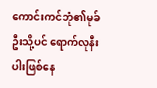ကောင်းကင်ဘုံ၏မုခ်ဦးသို့ပင် ရောက်လုနီးပါးဖြစ်နေ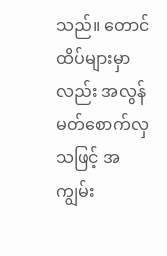သည်။ တောင်ထိပ်များမှာလည်း အလွန်မတ်စောက်လှသဖြင့် အကျွမ်း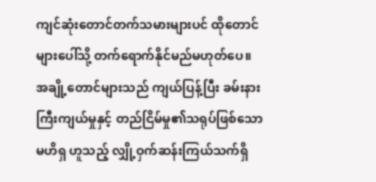ကျင်ဆုံးတောင်တက်သမားများပင် ထိုတောင်များပေါ်သို့ တက်ရောက်နိုင်မည်မဟုတ်ပေ။
အချို့တောင်များသည် ကျယ်ပြန့်ပြီး ခမ်းနားကြီးကျယ်မှုနှင့် တည်ငြိမ်မှု၏သရုပ်ဖြစ်သော မဟိရှ ဟူသည့် လျှို့ဝှက်ဆန်းကြယ်သက်ရှိ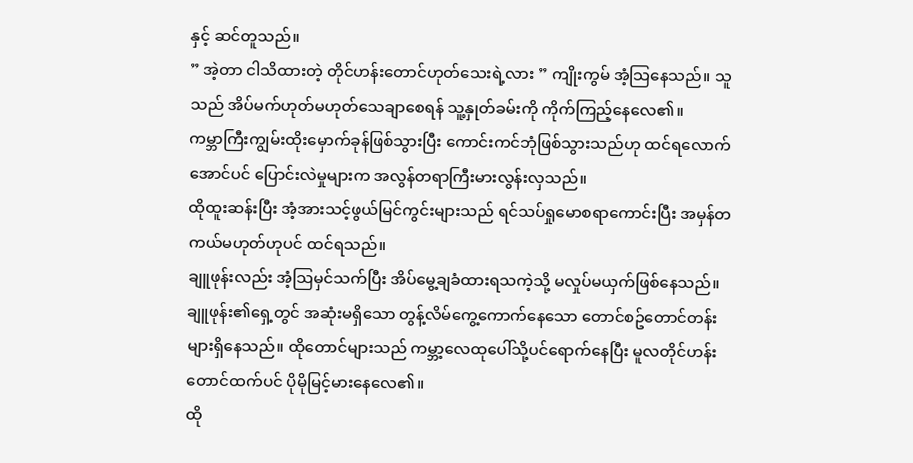နှင့် ဆင်တူသည်။
” အဲ့တာ ငါသိထားတဲ့ တိုင်ဟန်းတောင်ဟုတ်သေးရဲ့လား ” ကျိုးကွမ် အံ့သြနေသည်။ သူသည် အိပ်မက်ဟုတ်မဟုတ်သေချာစေရန် သူ့နှုတ်ခမ်းကို ကိုက်ကြည့်နေလေ၏။
ကမ္ဘာကြီးကျွမ်းထိုးမှောက်ခုန်ဖြစ်သွားပြီး ကောင်းကင်ဘုံဖြစ်သွားသည်ဟု ထင်ရလောက်အောင်ပင် ပြောင်းလဲမှုများက အလွန်တရာကြီးမားလွန်းလှသည်။
ထိုထူးဆန်းပြီး အံ့အားသင့်ဖွယ်မြင်ကွင်းများသည် ရင်သပ်ရှုမောစရာကောင်းပြီး အမှန်တကယ်မဟုတ်ဟုပင် ထင်ရသည်။
ချူဖုန်းလည်း အံ့သြမှင်သက်ပြီး အိပ်မွေ့ချခံထားရသကဲ့သို့ မလှုပ်မယှက်ဖြစ်နေသည်။
ချူဖုန်း၏ရှေ့တွင် အဆုံးမရှိသော တွန့်လိမ်ကွေ့ကောက်နေသော တောင်စဥ်တောင်တန်းများရှိနေသည်။ ထိုတောင်များသည် ကမ္ဘာ့လေထုပေါ်သို့ပင်ရောက်နေပြီး မူလတိုင်ဟန်းတောင်ထက်ပင် ပိုမိုမြင့်မားနေလေ၏။
ထို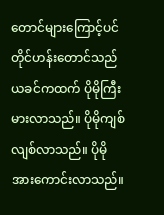တောင်များကြောင့်ပင် တိုင်ဟန်းတောင်သည် ယခင်ကထက် ပိုမိုကြီးမားလာသည်။ ပိုမိုကျစ်လျစ်လာသည်။ ပိုမိုအားကောင်းလာသည်။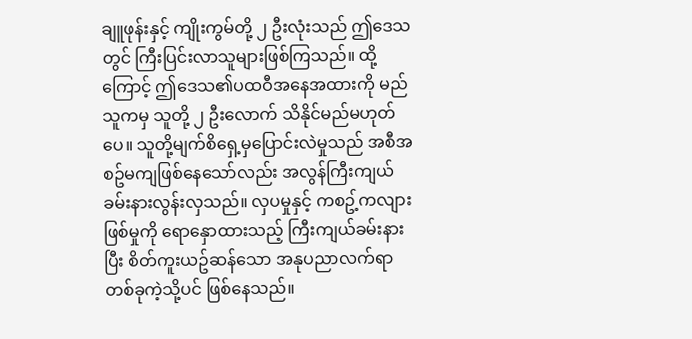ချူဖုန်းနှင့် ကျိုးကွမ်တို့ ၂ ဦးလုံးသည် ဤဒေသတွင် ကြီးပြင်းလာသူများဖြစ်ကြသည်။ ထို့ကြောင့် ဤဒေသ၏ပထဝီအနေအထားကို မည်သူကမှ သူတို့ ၂ ဦးလောက် သိနိုင်မည်မဟုတ်ပေ။ သူတို့မျက်စိရှေ့မှပြောင်းလဲမှုသည် အစီအစဥ်မကျဖြစ်နေသော်လည်း အလွန်ကြီးကျယ်ခမ်းနားလွန်းလှသည်။ လှပမှုနှင့် ကစဥ့်ကလျားဖြစ်မှုကို ရောနှောထားသည့် ကြီးကျယ်ခမ်းနားပြီး စိတ်ကူးယဥ်ဆန်သော အနုပညာလက်ရာတစ်ခုကဲ့သို့ပင် ဖြစ်နေသည်။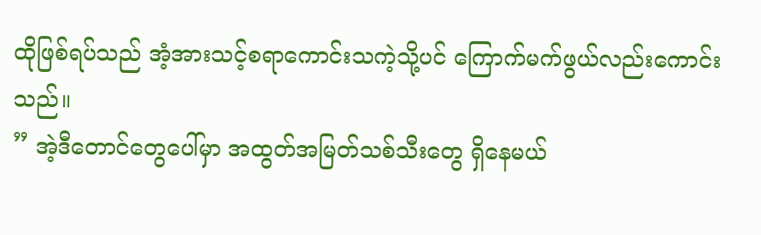ထိုဖြစ်ရပ်သည် အံ့အားသင့်စရာကောင်းသကဲ့သို့ပင် ကြောက်မက်ဖွယ်လည်းကောင်းသည်။
” အဲ့ဒီတောင်တွေပေါ်မှာ အထွတ်အမြတ်သစ်သီးတွေ ရှိနေမယ်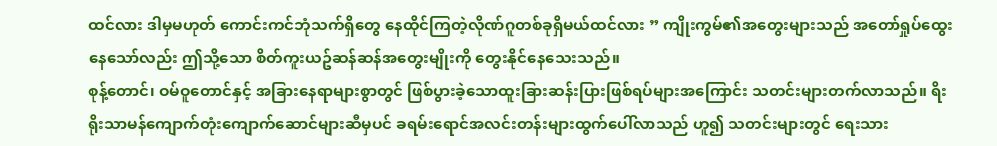ထင်လား ဒါမှမဟုတ် ကောင်းကင်ဘုံသက်ရှိတွေ နေထိုင်ကြတဲ့လိုဏ်ဂူတစ်ခုရှိမယ်ထင်လား ” ကျိုးကွမ်၏အတွေးများသည် အတော်ရှုပ်ထွေးနေသော်လည်း ဤသို့သော စိတ်ကူးယဥ်ဆန်ဆန်အတွေးမျိုးကို တွေးနိုင်နေသေးသည်။
စုန့်တောင်၊ ဝမ်ဝူတောင်နှင့် အခြားနေရာများစွာတွင် ဖြစ်ပွားခဲ့သောထူးခြားဆန်းပြားဖြစ်ရပ်များအကြောင်း သတင်းများတက်လာသည်။ ရိးရိုးသာမန်ကျောက်တုံးကျောက်ဆောင်များဆီမှပင် ခရမ်းရောင်အလင်းတန်းများထွက်ပေါ်လာသည် ဟူ၍ သတင်းများတွင် ရေးသား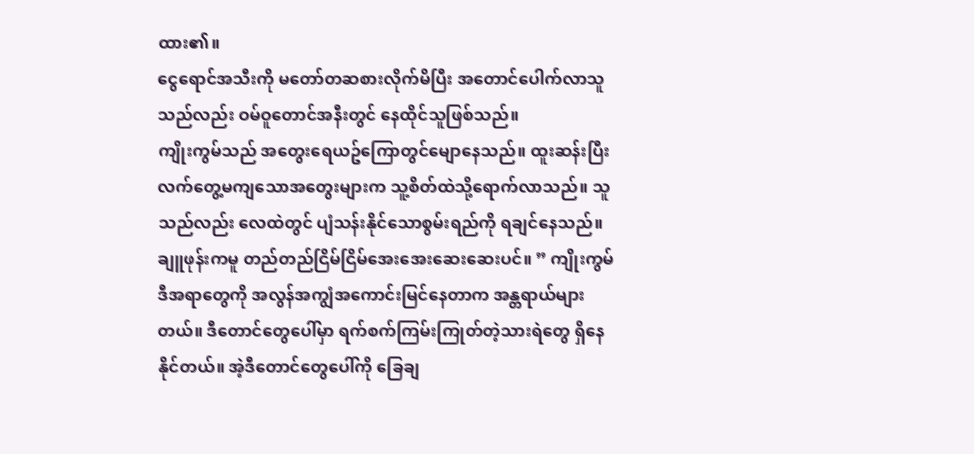ထား၏။
ငွေရောင်အသီးကို မတော်တဆစားလိုက်မိပြီး အတောင်ပေါက်လာသူသည်လည်း ဝမ်ဝူတောင်အနီးတွင် နေထိုင်သူဖြစ်သည်။
ကျိုးကွမ်သည် အတွေးရေယဥ်ကြောတွင်မျောနေသည်။ ထူးဆန်းပြီးလက်တွေ့မကျသောအတွေးများက သူ့စိတ်ထဲသို့ရောက်လာသည်။ သူသည်လည်း လေထဲတွင် ပျံသန်းနိုင်သောစွမ်းရည်ကို ရချင်နေသည်။
ချူဖုန်းကမူ တည်တည်ငြိမ်ငြိမ်အေးအေးဆေးဆေးပင်။ ” ကျိုးကွမ် ဒီအရာတွေကို အလွန်အကျွံအကောင်းမြင်နေတာက အန္တရာယ်များတယ်။ ဒီတောင်တွေပေါ်မှာ ရက်စက်ကြမ်းကြုတ်တဲ့သားရဲတွေ ရှိနေနိုင်တယ်။ အဲ့ဒီတောင်တွေပေါ်ကို ခြေချ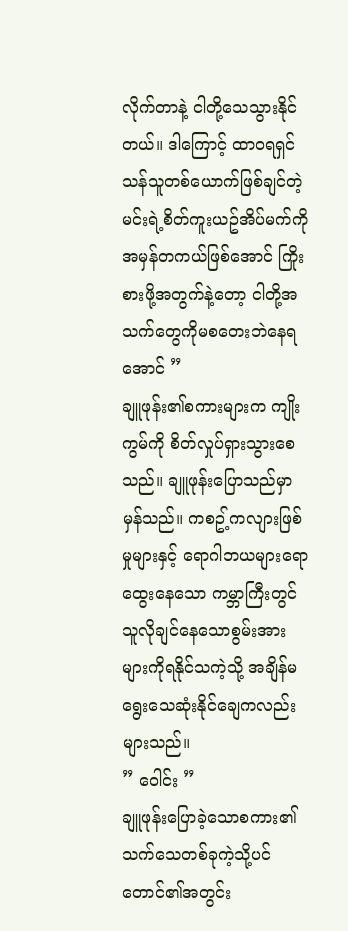လိုက်တာနဲ့ ငါတို့သေသွားနိုင်တယ်။ ဒါကြောင့် ထာဝရရှင်သန်သူတစ်ယောက်ဖြစ်ချင်တဲ့ မင်းရဲ့စိတ်ကူးယဥ်အိပ်မက်ကို အမှန်တကယ်ဖြစ်အောင် ကြိုးစားဖို့အတွက်နဲ့တော့ ငါတို့အသက်တွေကိုမစတေးဘဲနေရအောင် ”
ချူဖုန်း၏စကားများက ကျိုးကွမ်ကို စိတ်လှုပ်ရှားသွားစေသည်။ ချူဖုန်းပြောသည်မှာ မှန်သည်။ ကစဥ့်ကလျားဖြစ်မှုများနှင့် ရောဂါဘယများရောထွေးနေသော ကမ္ဘာကြီးတွင် သူလိုချင်နေသောစွမ်းအားများကိုရနိုင်သကဲ့သို့ အချိန်မရွေးသေဆုံးနိုင်ချေကလည်း များသည်။
” ဝေါင်း ”
ချူဖုန်းပြောခဲ့သောစကား၏သက်သေတစ်ခုကဲ့သို့ပင် တောင်၏အတွင်း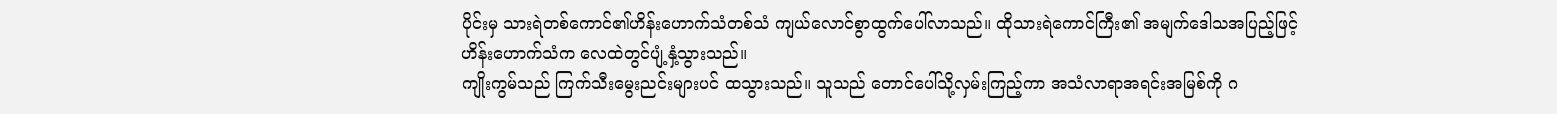ပိုင်းမှ သားရဲတစ်ကောင်၏ဟိန်းဟောက်သံတစ်သံ ကျယ်လောင်စွာထွက်ပေါ်လာသည်။ ထိုသားရဲကောင်ကြီး၏ အမျက်ဒေါသအပြည့်ဖြင့်ဟိန်းဟောက်သံက လေထဲတွင်ပျံ့နှံ့သွားသည်။
ကျိုးကွမ်သည် ကြက်သီးမွေးညင်းများပင် ထသွားသည်။ သူသည် တောင်ပေါ်သို့လှမ်းကြည့်ကာ အသံလာရာအရင်းအမြစ်ကို ဂ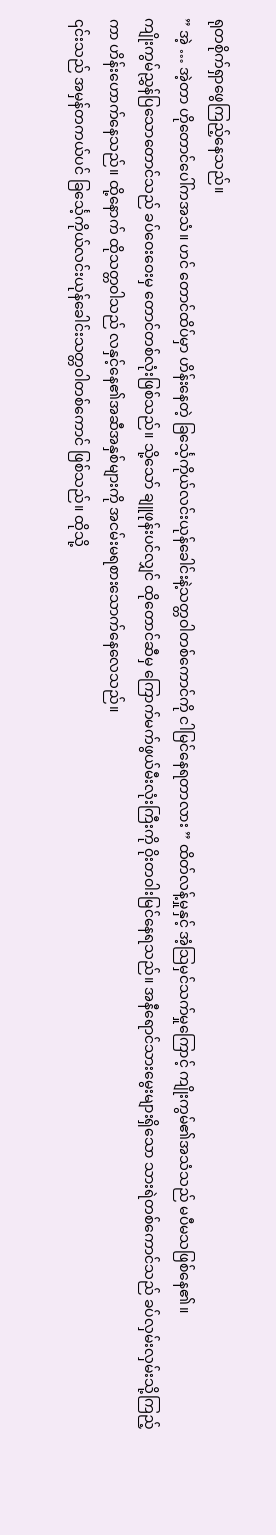ရုတစိုက်ရှာဖွေကြည့်နေသည်။
” အဲ့ … အဲ့တာ ဟိုတောင်ပေါ်ကအသံ။ ဟင် တောင်ထိပ်မှာ ဟိန်းနေတဲ့ ခြင်္သေ့ကိုယ်လင်းယုန်ခေါင်းနဲ့သတ္တဝါတစ်ကောင်ကို ငါမြင်နေရတာလား ” ထိတ်လန့်မှုနှင့် အံ့သြမှင်သက်မှုကြောင့် ကျိုးကွမ်၏အသံသည် မပီမသဖြစ်နေ၏။
ကျိုးကွမ်ညွှန်ပြသောတောင်သည် ခပ်ဝေးဝေးမှ တောင်တစ်လုံးဖြစ်သည်။ သို့သော် ချူဖုန်းပင်လျှင် ထိုတောင်ဆီမှ ကြောက်မက်ဖွယ်မီးလုံးကြီးကို ဝိုးတဝါးမြင်နေရသည်။ အနီရောင်သားမွေးများရှိသော သားရဲတစ်ကောင်သည် ခပ်လှမ်းလှမ်းသို့ကြည့်ကာ ဟိန်းဟောက်နေသည်။ ထို့နောက် ထိုသတ္တဝါသည် လနှင့်နေ၏အဆီအနှစ်များကို အငမ်းမရစားသောက်နေလေသည်။
၎င်းသည် အမှန်တကယ်ပင် ခြင်္သေ့ကိုယ်လင်းယုန်ခေါင်းသတ္တဝါတစ်ကောင် ဖြစ်သည်။ ထိုသို့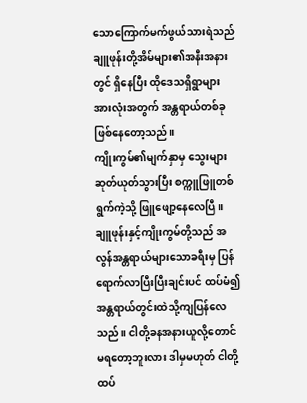သောကြောက်မက်ဖွယ်သားရဲသည် ချူဖုန်းတို့အိမ်များ၏အနီးအနားတွင် ရှိနေပြီး ထိုဒေသရှိရွာများအားလုံးအတွက် အန္တရာယ်တစ်ခုဖြစ်နေတော့သည်။
ကျိုးကွမ်၏မျက်နှာမှ သွေးများဆုတ်ယုတ်သွားပြီး စက္ကူဖြူတစ်ရွက်ကဲ့သို့ ဖြူဖျော့နေလေပြီ။
ချူဖုန်းနှင့်ကျိုးကွမ်တို့သည် အလွန်အန္တရာယ်များသောခရီးမှ ပြန်ရောက်လာပြီးပြီးချင်းပင် ထပ်မံ၍ အန္တရာယ်တွင်းထဲသို့ကျပြန်လေသည်။ ငါတို့ခနအနားယူလို့တောင်မရတော့ဘူးလား ဒါမှမဟုတ် ငါတို့ထပ်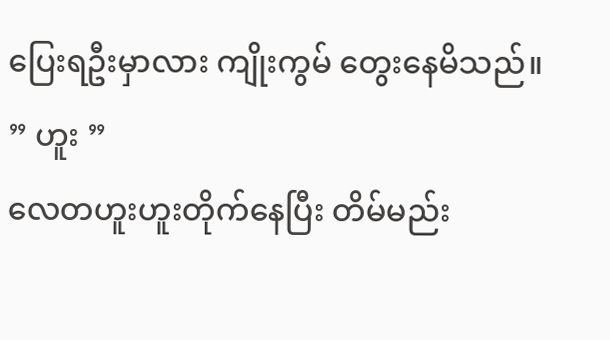ပြေးရဦးမှာလား ကျိုးကွမ် တွေးနေမိသည်။
” ဟူး ”
လေတဟူးဟူးတိုက်နေပြီး တိမ်မည်း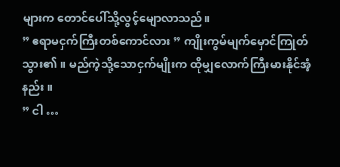များက တောင်ပေါ်သို့လွင့်မျောလာသည်။
” ဧရာမငှက်ကြီးတစ်ကောင်လား ” ကျိုးကွမ်မျက်မှောင်ကြုတ်သွား၏။ မည်ကဲ့သို့သောငှက်မျိုးက ထိုမျှလောက်ကြီးမားနိုင်အံ့နည်း။
” ငါ …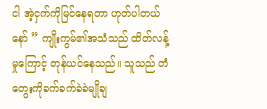ငါ အဲ့ငှက်ကိုမြင်နေရတာ ဟုတ်ပါတယ်နော် ” ကျိုးကွမ်၏အသံသည် ထိတ်လန့်မှုကြောင့် တုန်ယင်နေသည်။ သူသည် တံတွေးကိုခက်ခက်ခဲခဲမျိုချ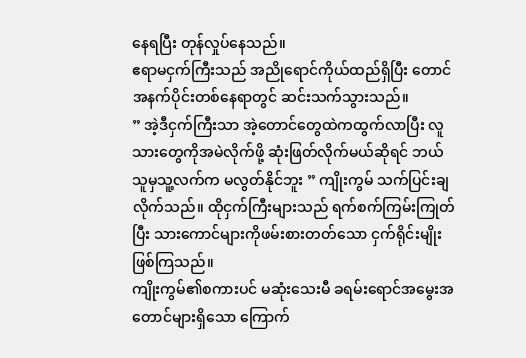နေရပြီး တုန်လှုပ်နေသည်။
ဧရာမငှက်ကြီးသည် အညိုရောင်ကိုယ်ထည်ရှိပြီး တောင်အနက်ပိုင်းတစ်နေရာတွင် ဆင်းသက်သွားသည်။
” အဲ့ဒီငှက်ကြီးသာ အဲ့တောင်တွေထဲကထွက်လာပြီး လူသားတွေကိုအမဲလိုက်ဖို့ ဆုံးဖြတ်လိုက်မယ်ဆိုရင် ဘယ်သူမှသူ့လက်က မလွတ်နိုင်ဘူး ” ကျိုးကွမ် သက်ပြင်းချလိုက်သည်။ ထိုငှက်ကြီးများသည် ရက်စက်ကြမ်းကြုတ်ပြီး သားကောင်များကိုဖမ်းစားတတ်သော ငှက်ရိုင်းမျိုးဖြစ်ကြသည်။
ကျိုးကွမ်၏စကားပင် မဆုံးသေးမီ ခရမ်းရောင်အမွေးအတောင်များရှိသော ကြောက်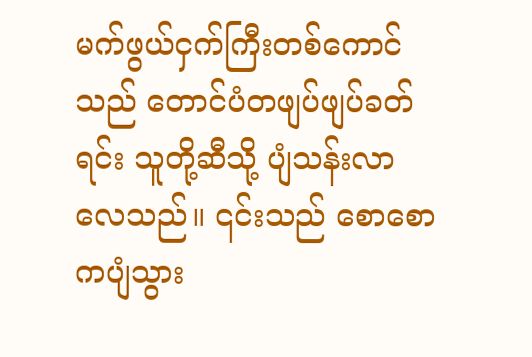မက်ဖွယ်ငှက်ကြီးတစ်ကောင်သည် တောင်ပံတဖျပ်ဖျပ်ခတ်ရင်း သူတို့ဆီသို့ ပျံသန်းလာလေသည်။ ၎င်းသည် စောစောကပျံသွား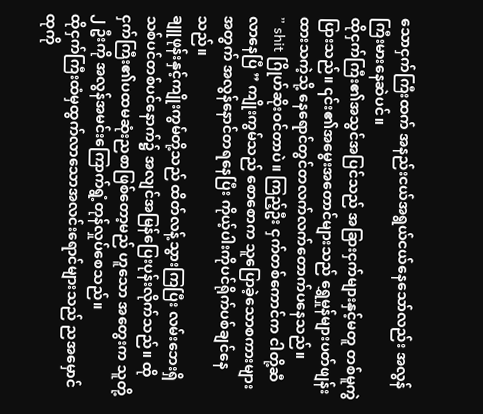သောငှက်ကြီးထက် အနည်းငယ်အရွယ်ငယ်နေသော်လည်း အလွန်ကြီးမားနေဆဲပင်။
ထိုငှက်ကြီး၏အသွင်အပြင်သည် အခြားငှက်များနှင့်မတူ တစ်မူကွဲပြားသည်။ ၎င်း၏အမွေးအတောင်များသည် ရွှေမှုန်များပတ်ဖျန်းထားသကဲ့သို့ နေရောင်တွင်တလက်လက်တောက်ပနေသည်။
” shit ဂြိုဟ်ဆိုးဝင်တာပဲ။ ကြည့်ဦး ငှက်တစ်ကောင်က ငါတို့ဆီလာနေပြီ ” ကျိုးကွမ်သည် စောစောက သူပြောခဲ့သောစကားများအတွက် အလွန်နောင်တရနေပြီး ကိုယ့်ပါးကိုပင်ရိုက်ပစ်ချင်နေသည်။
ချူဖုန်းနှင့်ကျိုးကွမ်တို့သည် ထိတ်လန့်သွားကြပြီး လမ်းဘေးရှိသစ်ပင်တစ်ပင်နောက်၌ အလျင်အမြန်ပြေးပုန်းလိုက်သည်။ ထိုငှက်ကြီး၏ပထမဆုံးညစာဖြစ်တော့မည် ဟူသော အတွေးက သူတို့ ၂ ဦးကို အလွန်အမင်းကြောက်ရွံ့တုန်လှုပ်စေသည်။
ထိုငှက်ကြီးထံမှထွက်လာသောအလင်းရောင်များသည် ညအမှောင်ထုကို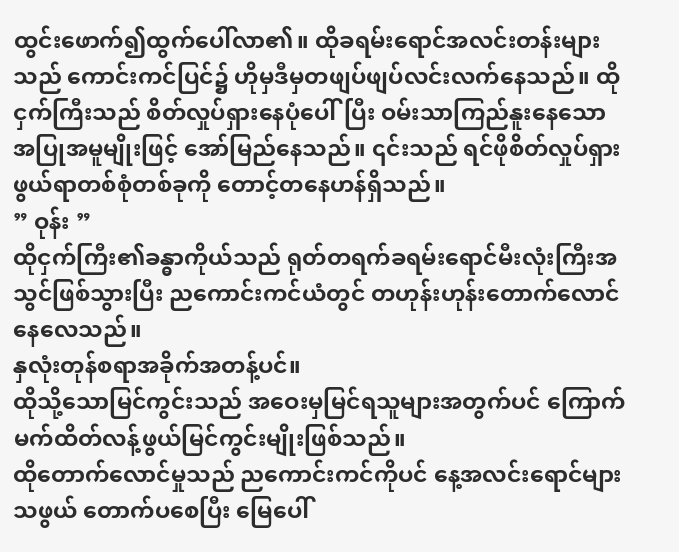ထွင်းဖောက်၍ထွက်ပေါ်လာ၏။ ထိုခရမ်းရောင်အလင်းတန်းများသည် ကောင်းကင်ပြင်၌ ဟိုမှဒီမှတဖျပ်ဖျပ်လင်းလက်နေသည်။ ထိုငှက်ကြီးသည် စိတ်လှုပ်ရှားနေပုံပေါ်ပြီး ဝမ်းသာကြည်နူးနေသောအပြုအမူမျိုးဖြင့် အော်မြည်နေသည်။ ၎င်းသည် ရင်ဖိုစိတ်လှုပ်ရှားဖွယ်ရာတစ်စုံတစ်ခုကို တောင့်တနေဟန်ရှိသည်။
” ဝုန်း ”
ထိုငှက်ကြီး၏ခန္ဓာကိုယ်သည် ရုတ်တရက်ခရမ်းရောင်မီးလုံးကြီးအသွင်ဖြစ်သွားပြီး ညကောင်းကင်ယံတွင် တဟုန်းဟုန်းတောက်လောင်နေလေသည်။
နှလုံးတုန်စရာအခိုက်အတန့်ပင်။
ထိုသို့သောမြင်ကွင်းသည် အဝေးမှမြင်ရသူများအတွက်ပင် ကြောက်မက်ထိတ်လန့်ဖွယ်မြင်ကွင်းမျိုးဖြစ်သည်။
ထိုတောက်လောင်မှုသည် ညကောင်းကင်ကိုပင် နေ့အလင်းရောင်များသဖွယ် တောက်ပစေပြီး မြေပေါ်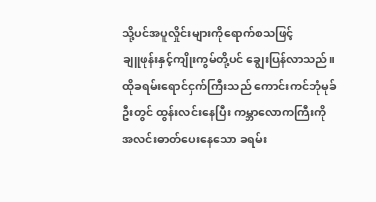သို့ပင်အပူလှိုင်းများကိုရောက်စသဖြင့်
ချူဖုန်းနှင့်ကျိုးကွမ်တို့ပင် ချွေးပြန်လာသည်။
ထိုခရမ်းရောင်ငှက်ကြီးသည် ကောင်းကင်ဘုံမုခ်ဦးတွင် ထွန်းလင်းနေပြီး ကမ္ဘာလောကကြီးကို အလင်းဓာတ်ပေးနေသော ခရမ်း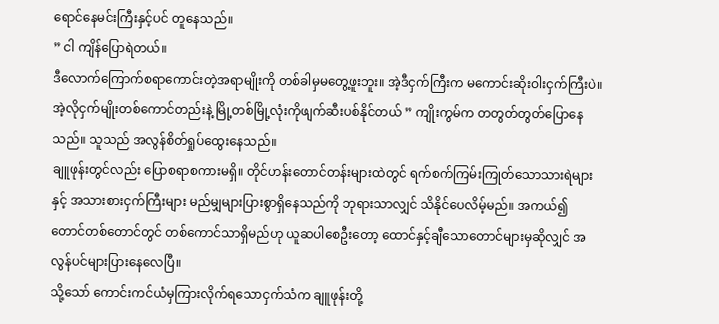ရောင်နေမင်းကြီးနှင့်ပင် တူနေသည်။
” ငါ ကျိန်ပြောရဲတယ်။
ဒီလောက်ကြောက်စရာကောင်းတဲ့အရာမျိုးကို တစ်ခါမှမတွေ့ဖူးဘူး။ အဲ့ဒီငှက်ကြီးက မကောင်းဆိုးဝါးငှက်ကြီးပဲ။ အဲ့လိုငှက်မျိုးတစ်ကောင်တည်းနဲ့ မြို့တစ်မြို့လုံးကိုဖျက်ဆီးပစ်နိုင်တယ် ” ကျိုးကွမ်က တတွတ်တွတ်ပြောနေသည်။ သူသည် အလွန်စိတ်ရှုပ်ထွေးနေသည်။
ချူဖုန်းတွင်လည်း ပြောစရာစကားမရှိ။ တိုင်ဟန်းတောင်တန်းများထဲတွင် ရက်စက်ကြမ်းကြုတ်သောသားရဲများနှင့် အသားစားငှက်ကြီးများ မည်မျှများပြားစွာရှိနေသည်ကို ဘုရားသာလျှင် သိနိုင်ပေလိမ့်မည်။ အကယ်၍ တောင်တစ်တောင်တွင် တစ်ကောင်သာရှိမည်ဟု ယူဆပါစေဦးတော့ ထောင်နှင့်ချီသောတောင်များမှဆိုလျှင် အလွန်ပင်များပြားနေလေပြီ။
သို့သော် ကောင်းကင်ယံမှကြားလိုက်ရသောငှက်သံက ချူဖုန်းတို့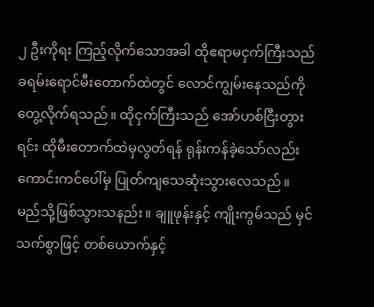၂ ဦးကိုရး ကြည့်လိုက်သောအခါ ထိုဧရာမငှက်ကြီးသည် ခရမ်းရောင်မီးတောက်ထဲတွင် လောင်ကျွမ်းနေသည်ကို တွေ့လိုက်ရသည်။ ထိုငှက်ကြီးသည် အော်ဟစ်ငြီးတွားရင်း ထိုမီးတောက်ထဲမှလွတ်ရန် ရုန်းကန်ခဲ့သော်လည်း ကောင်းကင်ပေါ်မှ ပြုတ်ကျသေဆုံးသွားလေသည်။
မည်သို့ဖြစ်သွားသနည်း။ ချူဖုန်းနှင့် ကျိုးကွမ်သည် မှင်သက်စွာဖြင့် တစ်ယောက်နှင့်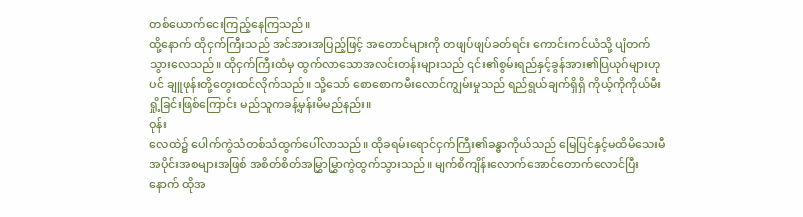တစ်ယောက်ငေးကြည့်နေကြသည်။
ထို့နောက် ထိုငှက်ကြီးသည် အင်အားအပြည့်ဖြင့် အတောင်များကို တဖျပ်ဖျပ်ခတ်ရင်း ကောင်းကင်ယံသို့ ပျံတက်သွားလေသည်။ ထိုငှက်ကြီးထံမှ ထွက်လာသောအလင်းတန်းများသည် ၎င်း၏စွမ်းရည်နှင့်ခွန်အား၏ပြယုဂ်များဟုပင် ချူဖုန်းတို့တွေးထင်လိုက်သည်။ သို့သော် စောစောကမီးလောင်ကျွမ်းမှုသည် ရည်ရွယ်ချက်ရှိရှိ ကိုယ့်ကိုကိုယ်မီးရှို့ခြင်းဖြစ်ကြောင်း မည်သူကခန့်မှန်းမိမည်နည်း။
ဝုန်း
လေထဲ၌ ပေါက်ကွဲသံတစ်သံထွက်ပေါ်လာသည်။ ထိုခရမ်းရောင်ငှက်ကြီး၏ခန္ဓာကိုယ်သည် မြေပြင်နှင့်မထိမိသေးမီ အပိုင်းအစများအဖြစ် အစိတ်စိတ်အမြွှာမြွှာကွဲထွက်သွားသည်။ မျက်စိကျိန်းလောက်အောင်တောက်လောင်ပြီးနောက် ထိုအ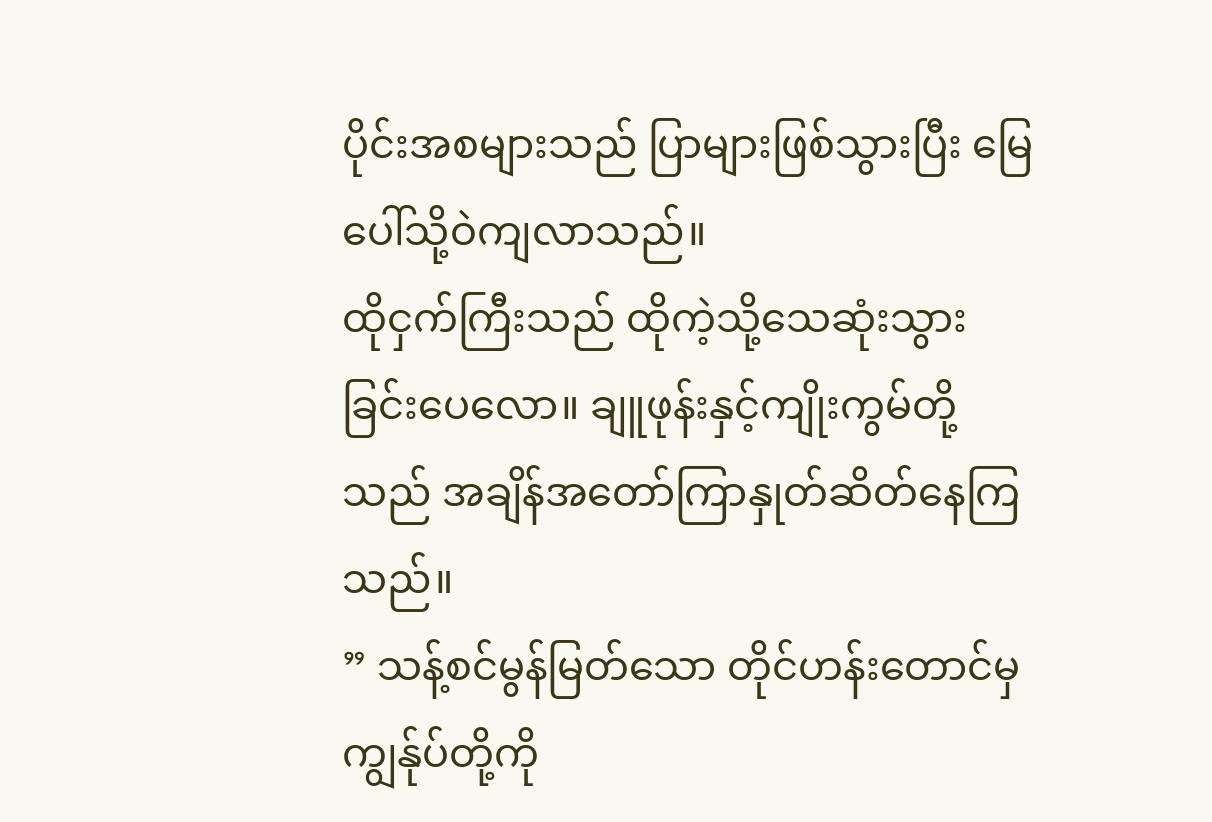ပိုင်းအစများသည် ပြာများဖြစ်သွားပြီး မြေပေါ်သို့ဝဲကျလာသည်။
ထိုငှက်ကြီးသည် ထိုကဲ့သို့သေဆုံးသွားခြင်းပေလော။ ချူဖုန်းနှင့်ကျိုးကွမ်တို့သည် အချိန်အတော်ကြာနှုတ်ဆိတ်နေကြသည်။
” သန့်စင်မွန်မြတ်သော တိုင်ဟန်းတောင်မှ ကျွန်ုပ်တို့ကို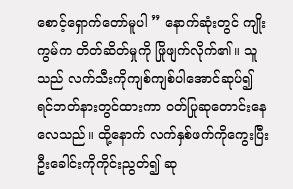စောင့်ရှောက်တော်မူပါ ” နောက်ဆုံးတွင် ကျိုးကွမ်က တိတ်ဆိတ်မှုကို ဖြိုဖျက်လိုက်၏။ သူသည် လက်သီးကိုကျစ်ကျစ်ပါအောင်ဆုပ်၍ ရင်ဘတ်နားတွင်ထားကာ ဝတ်ပြုဆုတောင်းနေလေသည်။ ထို့နောက် လက်နှစ်ဖက်ကိုကွေးပြီး ဦးခေါင်းကိုကိုင်းညွတ်၍ ဆု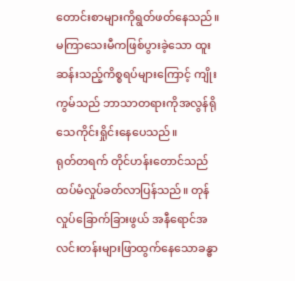တောင်းစာများကိုရွတ်ဖတ်နေသည်။ မကြာသေးမီကဖြစ်ပွားခဲ့သော ထူးဆန်းသည့်ကိစ္စရပ်များကြောင့် ကျိုးကွမ်သည် ဘာသာတရားကိုအလွန်ရိုသေကိုင်းရှိုင်းနေပေသည်။
ရုတ်တရက် တိုင်ဟန်းတောင်သည် ထပ်မံလှုပ်ခတ်လာပြန်သည်။ တုန်လှုပ်ခြောက်ခြားဖွယ် အနီရောင်အလင်းတန်းများဖြာထွက်နေသောခန္ဓာ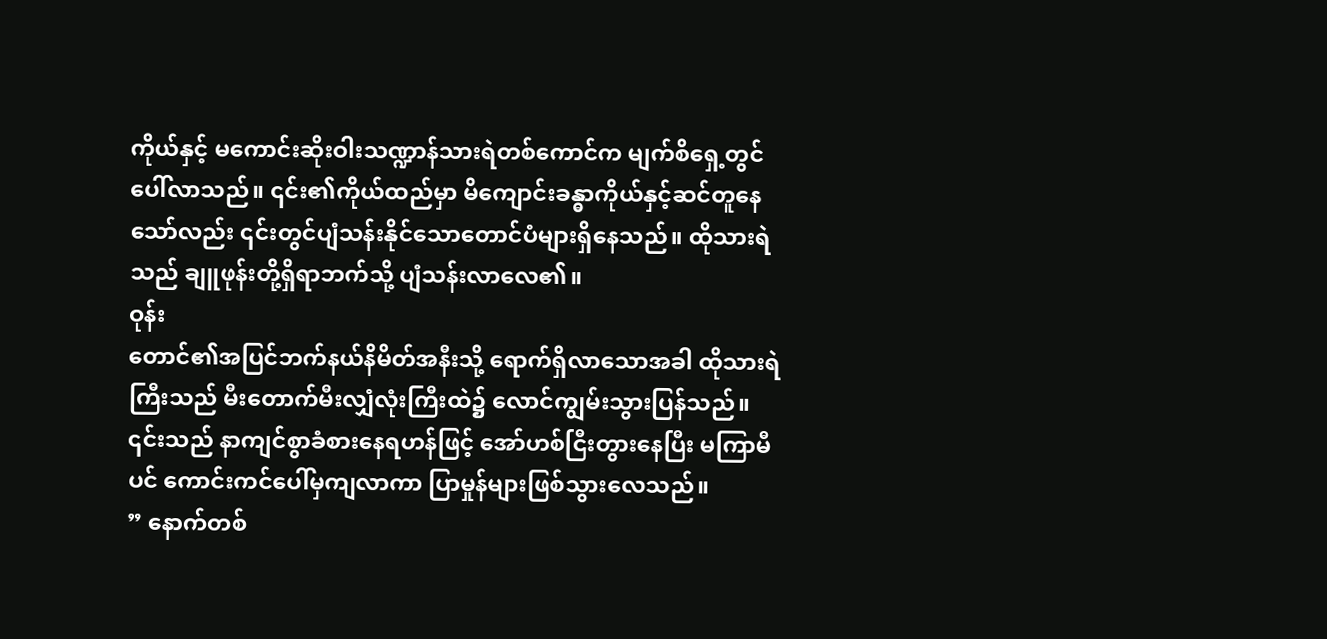ကိုယ်နှင့် မကောင်းဆိုးဝါးသဏ္ဍာန်သားရဲတစ်ကောင်က မျက်စိရှေ့တွင် ပေါ်လာသည်။ ၎င်း၏ကိုယ်ထည်မှာ မိကျောင်းခန္ဓာကိုယ်နှင့်ဆင်တူနေသော်လည်း ၎င်းတွင်ပျံသန်းနိုင်သောတောင်ပံများရှိနေသည်။ ထိုသားရဲသည် ချူဖုန်းတို့ရှိရာဘက်သို့ ပျံသန်းလာလေ၏။
ဝုန်း
တောင်၏အပြင်ဘက်နယ်နိမိတ်အနီးသို့ ရောက်ရှိလာသောအခါ ထိုသားရဲကြီးသည် မီးတောက်မီးလျှံလုံးကြီးထဲ၌ လောင်ကျွမ်းသွားပြန်သည်။ ၎င်းသည် နာကျင်စွာခံစားနေရဟန်ဖြင့် အော်ဟစ်ငြီးတွားနေပြီး မကြာမီပင် ကောင်းကင်ပေါ်မှကျလာကာ ပြာမှုန်များဖြစ်သွားလေသည်။
” နောက်တစ်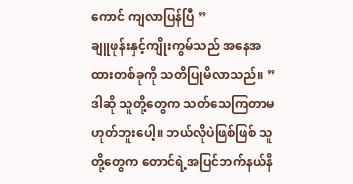ကောင် ကျလာပြန်ပြီ ”
ချူဖုန်းနှင့်ကျိုးကွမ်သည် အနေအထားတစ်ခုကို သတိပြုမိလာသည်။ ” ဒါဆို သူတို့တွေက သတ်သေကြတာမဟုတ်ဘူးပေါ့။ ဘယ်လိုပဲဖြစ်ဖြစ် သူတို့တွေက တောင်ရဲ့အပြင်ဘက်နယ်နိ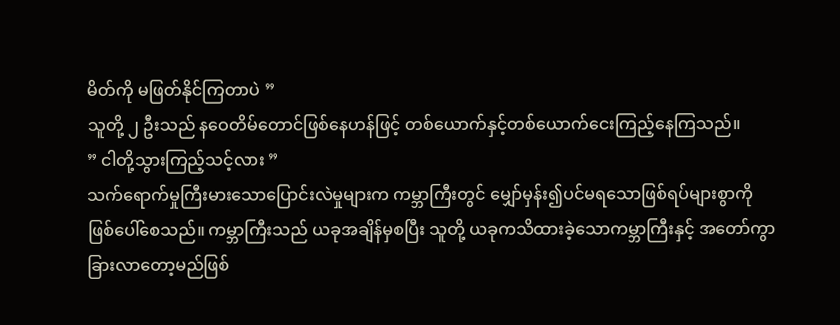မိတ်ကို မဖြတ်နိုင်ကြတာပဲ ”
သူတို့ ၂ ဦးသည် နဝေတိမ်တောင်ဖြစ်နေဟန်ဖြင့် တစ်ယောက်နှင့်တစ်ယောက်ငေးကြည့်နေကြသည်။
” ငါတို့သွားကြည့်သင့်လား ”
သက်ရောက်မှုကြီးမားသောပြောင်းလဲမှုများက ကမ္ဘာကြီးတွင် မျှော်မှန်း၍ပင်မရသောဖြစ်ရပ်များစွာကို ဖြစ်ပေါ်စေသည်။ ကမ္ဘာကြီးသည် ယခုအချိန်မှစပြီး သူတို့ ယခုကသိထားခဲ့သောကမ္ဘာကြီးနှင့် အတော်ကွာခြားလာတော့မည်ဖြစ်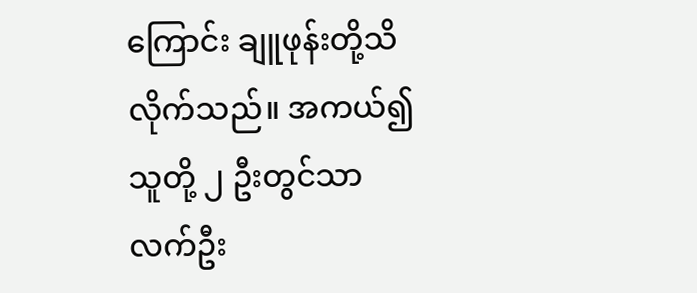ကြောင်း ချူဖုန်းတို့သိလိုက်သည်။ အကယ်၍ သူတို့ ၂ ဦးတွင်သာ လက်ဦး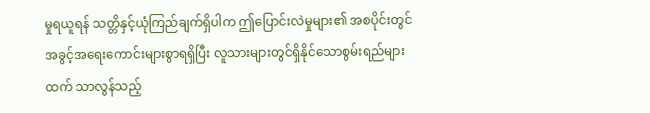မှုရယူရန် သတ္တိနှင့်ယုံကြည်ချက်ရှိပါက ဤပြောင်းလဲမှုများ၏ အစပိုင်းတွင် အခွင့်အရေးကောင်းများစွာရရှိပြီး လူသားများတွင်ရှိနိုင်သောစွမ်းရည်များထက် သာလွန်သည့်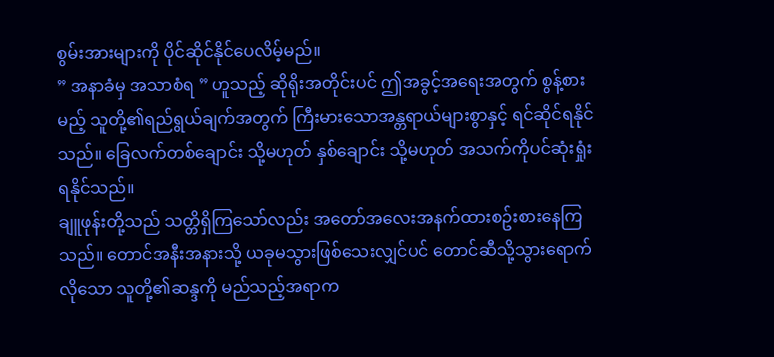စွမ်းအားများကို ပိုင်ဆိုင်နိုင်ပေလိမ့်မည်။
” အနာခံမှ အသာစံရ ” ဟူသည့် ဆိုရိုးအတိုင်းပင် ဤအခွင့်အရေးအတွက် စွန့်စားမည့် သူတို့၏ရည်ရွယ်ချက်အတွက် ကြီးမားသောအန္တရာယ်များစွာနှင့် ရင်ဆိုင်ရနိုင်သည်။ ခြေလက်တစ်ချောင်း သို့မဟုတ် နှစ်ချောင်း သို့မဟုတ် အသက်ကိုပင်ဆုံးရှုံးရနိုင်သည်။
ချူဖုန်းတို့သည် သတ္တိရှိကြသော်လည်း အတော်အလေးအနက်ထားစဥ်းစားနေကြသည်။ တောင်အနီးအနားသို့ ယခုမသွားဖြစ်သေးလျှင်ပင် တောင်ဆီသို့သွားရောက်လိုသော သူတို့၏ဆန္ဒကို မည်သည့်အရာက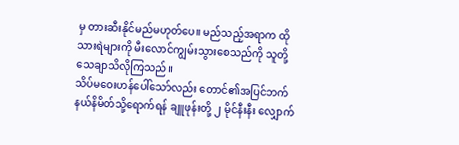မှ တားဆီးနိုင်မည်မဟုတ်ပေ။ မည်သည့်အရာက ထိုသားရဲများကို မီးလောင်ကျွမ်းသွားစေသည်ကို သူတို့သေချာသိလိုကြသည်။
သိပ်မဝေးဟန်ပေါ်သော်လည်း တောင်၏အပြင်ဘက်နယ်နိမိတ်သို့ရောက်ရန် ချူဖုန်းတို့ ၂ မိုင်နီးနီး လျှောက်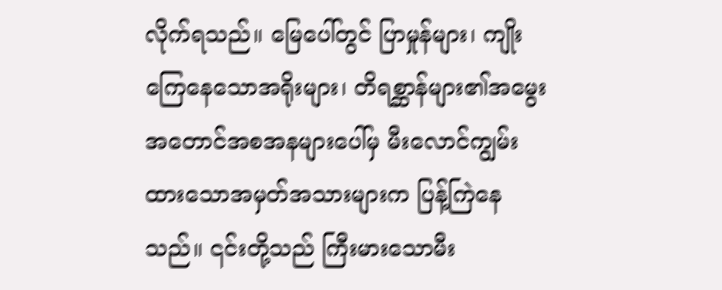လိုက်ရသည်။ မြေပေါ်တွင် ပြာမှုန်များ၊ ကျိုးကြေနေသောအရိုးများ၊ တိရစ္ဆာန်များ၏အမွေးအတောင်အစအနများပေါ်မှ မီးလောင်ကျွမ်းထားသောအမှတ်အသားများက ပြန့်ကြဲနေသည်။ ၎င်းတို့သည် ကြီးမားသောမီး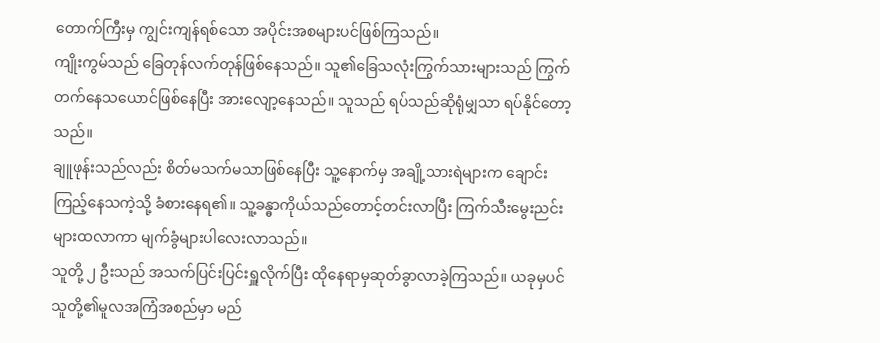တောက်ကြီးမှ ကျွင်းကျန်ရစ်သော အပိုင်းအစများပင်ဖြစ်ကြသည်။
ကျိုးကွမ်သည် ခြေတုန်လက်တုန်ဖြစ်နေသည်။ သူ၏ခြေသလုံးကြွက်သားများသည် ကြွက်တက်နေသယောင်ဖြစ်နေပြီး အားလျော့နေသည်။ သူသည် ရပ်သည်ဆိုရုံမျှသာ ရပ်နိုင်တော့သည်။
ချူဖုန်းသည်လည်း စိတ်မသက်မသာဖြစ်နေပြီး သူ့နောက်မှ အချို့သားရဲများက ချောင်းကြည့်နေသကဲ့သို့ ခံစားနေရ၏။ သူ့ခန္ဓာကိုယ်သည်တောင့်တင်းလာပြီး ကြက်သီးမွေးညင်းများထလာကာ မျက်ခွံများပါလေးလာသည်။
သူတို့ ၂ ဦးသည် အသက်ပြင်းပြင်းရှူလိုက်ပြီး ထိုနေရာမှဆုတ်ခွာလာခဲ့ကြသည်။ ယခုမှပင် သူတို့၏မူလအကြံအစည်မှာ မည်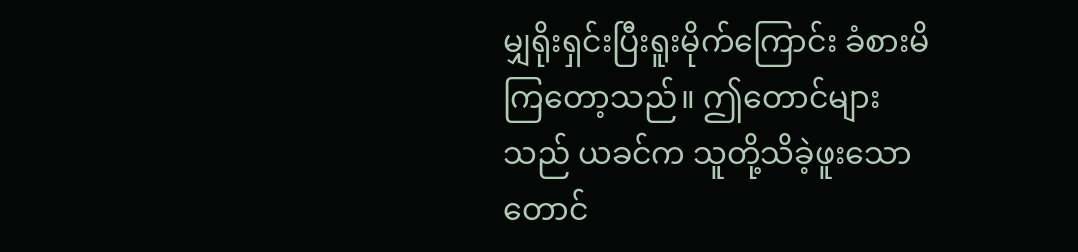မျှရိုးရှင်းပြီးရူးမိုက်ကြောင်း ခံစားမိကြတော့သည်။ ဤတောင်များသည် ယခင်က သူတို့သိခဲ့ဖူးသောတောင်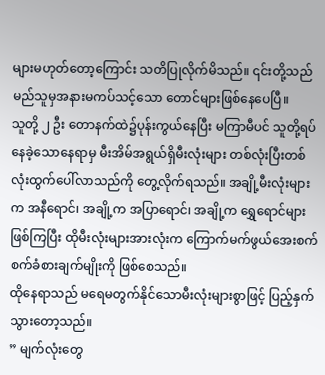များမဟုတ်တော့ကြောင်း သတိပြုလိုက်မိသည်။ ၎င်းတို့သည် မည်သူမှအနားမကပ်သင့်သော တောင်များဖြစ်နေပေပြီ။
သူတို့ ၂ ဦး တောနက်ထဲ၌ပုန်းကွယ်နေပြီး မကြာမီပင် သူတို့ရပ်နေခဲ့သောနေရာမှ မီးအိမ်အရွယ်ရှိမီးလုံးများ တစ်လုံးပြီးတစ်လုံးထွက်ပေါ်လာသည်ကို တွေ့လိုက်ရသည်။ အချို့မီးလုံးများက အနီရောင်၊ အချို့က အပြာရောင်၊ အချို့က ရွှေရောင်များဖြစ်ကြပြီး ထိုမီးလုံးများအားလုံးက ကြောက်မက်ဖွယ်အေးစက်စက်ခံစားချက်မျိုးကို ဖြစ်စေသည်။
ထိုနေရာသည် မရေမတွက်နိုင်သောမီးလုံးများစွာဖြင့် ပြည့်နှက်သွားတော့သည်။
” မျက်လုံးတွေ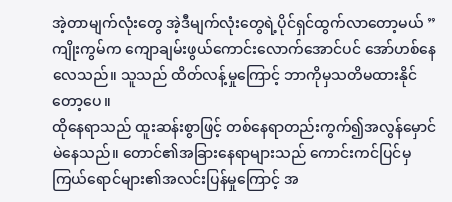အဲ့တာမျက်လုံးတွေ အဲ့ဒီမျက်လုံးတွေရဲ့ပိုင်ရှင်ထွက်လာတော့မယ် ” ကျိုးကွမ်က ကျောချမ်းဖွယ်ကောင်းလောက်အောင်ပင် အော်ဟစ်နေလေသည်။ သူသည် ထိတ်လန့်မှုကြောင့် ဘာကိုမှသတိမထားနိုင်တော့ပေ။
ထိုနေရာသည် ထူးဆန်းစွာဖြင့် တစ်နေရာတည်းကွက်၍အလွန်မှောင်မဲနေသည်။ တောင်၏အခြားနေရာများသည် ကောင်းကင်ပြင်မှ ကြယ်ရောင်များ၏အလင်းပြန်မှုကြောင့် အ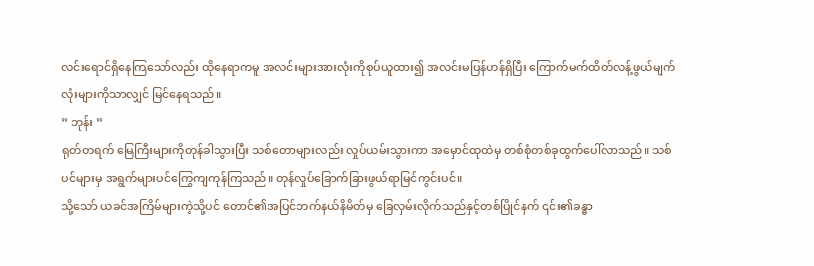လင်းရောင်ရှိနေကြသော်လည်း ထိုနေရာကမူ အလင်းများအားလုံးကိုစုပ်ယူထား၍ အလင်းမပြန်ဟန်ရှိပြီး ကြောက်မက်ထိတ်လန့်ဖွယ်မျက်လုံးများကိုသာလျှင် မြင်နေရသည်။
” ဘုန်း ”
ရုတ်တရက် မြေကြီးများကိုတုန်ခါသွားပြီး သစ်တောများလည်း လှုပ်ယမ်းသွားကာ အမှောင်ထုထဲမှ တစ်စုံတစ်ခုထွက်ပေါ်လာသည်။ သစ်ပင်များမှ အရွက်များပင်ကြွေကျကုန်ကြသည်။ တုန်လှုပ်ခြောက်ခြားဖွယ်ရာမြင်ကွင်းပင်။
သို့သော် ယခင်အကြိမ်များကဲ့သို့ပင် တောင်၏အပြင်ဘက်နယ်နိမိတ်မှ ခြေလှမ်းလိုက်သည်နှင့်တစ်ပြိုင်နက် ၎င်း၏ခန္ဓာ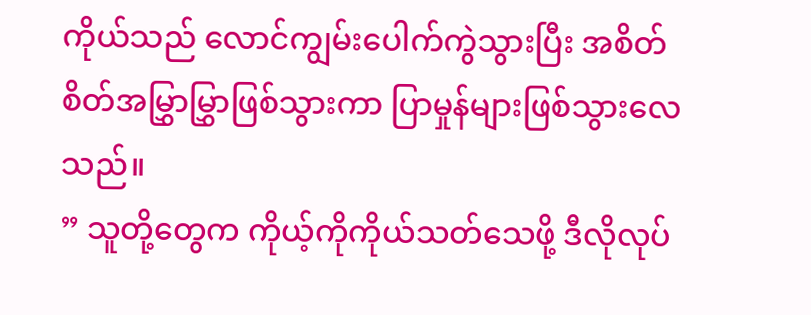ကိုယ်သည် လောင်ကျွမ်းပေါက်ကွဲသွားပြီး အစိတ်စိတ်အမြွှာမြွှာဖြစ်သွားကာ ပြာမှုန်များဖြစ်သွားလေသည်။
” သူတို့တွေက ကိုယ့်ကိုကိုယ်သတ်သေဖို့ ဒီလိုလုပ်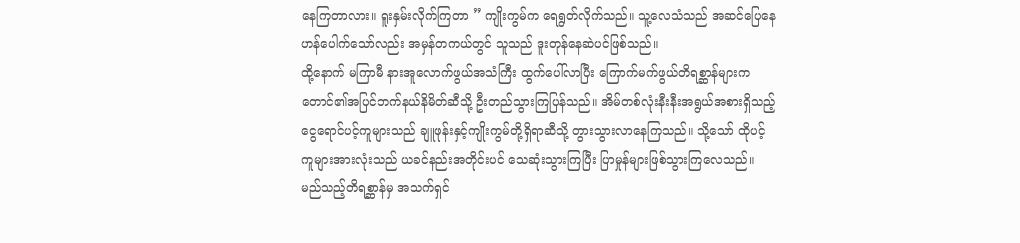နေကြတာလား။ ရူးနှမ်းလိုက်ကြတာ ” ကျိုးကွမ်က ရေရွတ်လိုက်သည်။ သူ့လေသံသည် အဆင်ပြေနေဟန်ပေါက်သော်လည်း အမှန်တကယ်တွင် သူသည် ဒူးတုန်နေဆဲပင်ဖြစ်သည်။
ထို့နောက် မကြာမီ နားအူလောက်ဖွယ်အသံကြီး ထွက်ပေါ်လာပြီး ကြောက်မက်ဖွယ်တိရစ္ဆာန်များက တောင်၏အပြင်ဘက်နယ်နိမိတ်ဆီသို့ ဦးတည်သွားကြပြန်သည်။ အိမ်တစ်လုံးနီးနီးအရွယ်အစားရှိသည့် ငွေရောင်ပင့်ကူများသည် ချူဖုန်းနှင့်ကျိုးကွမ်တို့ရှိရာဆီသို့ တွားသွားလာနေကြသည်။ သို့သော် ထိုပင့်ကူများအားလုံးသည် ယခင်နည်းအတိုင်းပင် သေဆုံးသွားကြပြီး ပြာမှုန်များဖြစ်သွားကြလေသည်။
မည်သည့်တိရစ္ဆာန်မှ အသက်ရှင်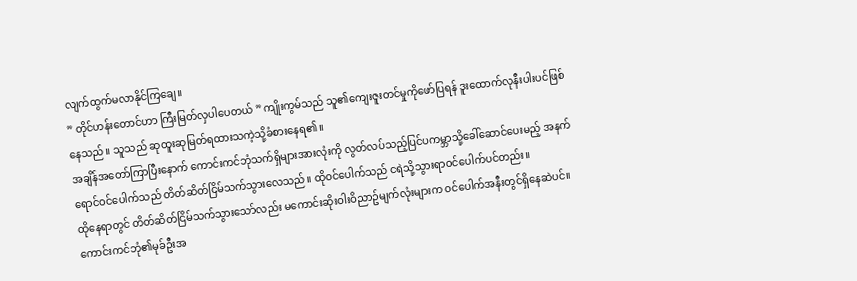လျက်ထွက်မလာနိုင်ကြချေ။
” တိုင်ဟန်းတောင်ဟာ ကြီးမြတ်လှပါပေတယ် ” ကျိုးကွမ်သည် သူ၏ကျေးဇူးတင်မှုကိုဖော်ပြရန် ဒူးထောက်လုနီးပါးပင်ဖြစ်နေသည်။ သူသည် ဆုထူးဆုမြတ်ရထားသကဲ့သို့ခံစားနေရ၏။
အချိန်အတော်ကြာပြီးနောက် ကောင်းကင်ဘုံသက်ရှိများအားလုံးကို လွတ်လပ်သည့်ပြင်ပကမ္ဘာသို့ခေါ်ဆောင်ပေးမည့် အနက်ရောင်ဝင်ပေါက်သည် တိတ်ဆိတ်ငြိမ်သက်သွားလေသည်။ ထိုဝင်ပေါက်သည် ငရဲသို့သွားရာဝင်ပေါက်ပင်တည်း။
ထိုနေရာတွင် တိတ်ဆိတ်ငြိမ်သက်သွားသော်လည်း မကောင်းဆိုးဝါးဝိညာဥ်မျက်လုံးများက ဝင်ပေါက်အနီးတွင်ရှိနေဆဲပင်။
ကောင်းကင်ဘုံ၏မုခ်ဦးအ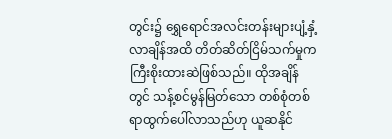တွင်း၌ ရွှေရောင်အလင်းတန်းများပျံ့နှံ့လာချိန်အထိ တိတ်ဆိတ်ငြိမ်သက်မှုက ကြီးစိုးထားဆဲဖြစ်သည်။ ထိုအချိန်တွင် သန့်စင်မွန်မြတ်သော တစ်စုံတစ်ရာထွက်ပေါ်လာသည်ဟု ယူဆနိုင်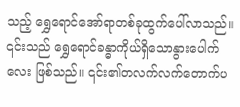သည့် ရွှေရောင်အော်ရာတစ်ခုထွက်ပေါ်လာသည်။
၎င်းသည် ရွှေရောင်ခန္ဓာကိုယ်ရှိသောနွားပေါက်လေး ဖြစ်သည်။ ၎င်း၏တလက်လက်တောက်ပ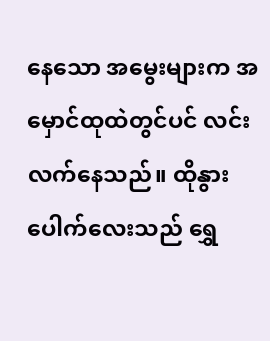နေသော အမွေးများက အမှောင်ထုထဲတွင်ပင် လင်းလက်နေသည်။ ထိုနွားပေါက်လေးသည် ရွှေ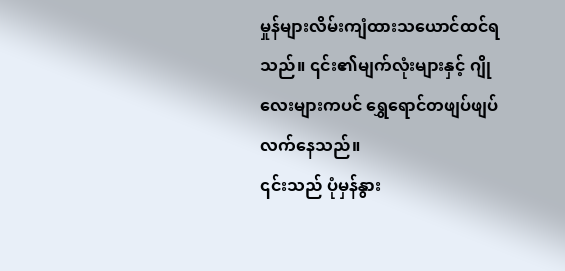မှုန်များလိမ်းကျံထားသယောင်ထင်ရသည်။ ၎င်း၏မျက်လုံးများနှင့် ဂျိုလေးများကပင် ရွှေရောင်တဖျပ်ဖျပ်လက်နေသည်။
၎င်းသည် ပုံမှန်နွား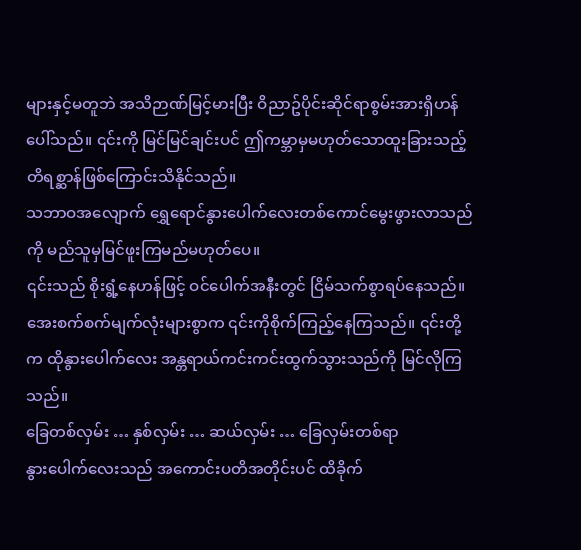များနှင့်မတူဘဲ အသိဉာဏ်မြင့်မားပြီး ဝိညာဥ်ပိုင်းဆိုင်ရာစွမ်းအားရှိဟန်ပေါ်သည်။ ၎င်းကို မြင်မြင်ချင်းပင် ဤကမ္ဘာမှမဟုတ်သောထူးခြားသည့် တိရစ္ဆာန်ဖြစ်ကြောင်းသိနိုင်သည်။
သဘာဝအလျောက် ရွှေရောင်နွားပေါက်လေးတစ်ကောင်မွေးဖွားလာသည်ကို မည်သူမှမြင်ဖူးကြမည်မဟုတ်ပေ။
၎င်းသည် စိုးရွံ့နေဟန်ဖြင့် ဝင်ပေါက်အနီးတွင် ငြိမ်သက်စွာရပ်နေသည်။ အေးစက်စက်မျက်လုံးများစွာက ၎င်းကိုစိုက်ကြည့်နေကြသည်။ ၎င်းတို့က ထိုနွားပေါက်လေး အန္တရာယ်ကင်းကင်းထွက်သွားသည်ကို မြင်လိုကြသည်။
ခြေတစ်လှမ်း … နှစ်လှမ်း … ဆယ်လှမ်း … ခြေလှမ်းတစ်ရာ
နွားပေါက်လေးသည် အကောင်းပတိအတိုင်းပင် ထိခိုက်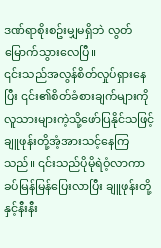ဒဏ်ရာစိုးစဥ်းမျှမရှိဘဲ လွတ်မြောက်သွားလေပြီ။
၎င်းသည်အလွန်စိတ်လှုပ်ရှားနေပြီး ၎င်း၏စိတ်ခံစားချက်များကို လူသားများကဲ့သို့ဖော်ပြနိုင်သဖြင့် ချူဖုန်းတို့အံ့အားသင့်နေကြသည်။ ၎င်းသည်ပိုမိုရဲဝံ့လာကာ ခပ်မြန်မြန်ပြေးလာပြီး ချူဖုန်းတို့နှင့်နီးနီး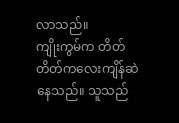လာသည်။
ကျိုးကွမ်က တိတ်တိတ်ကလေးကျိန်ဆဲနေသည်။ သူသည်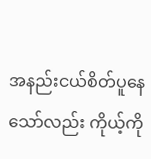အနည်းငယ်စိတ်ပူနေသော်လည်း ကိုယ့်ကို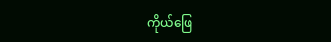ကိုယ်ဖြေ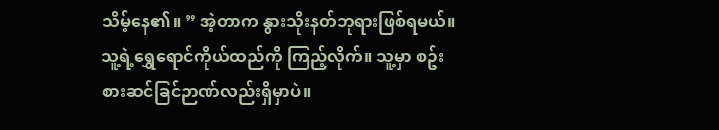သိမ့်နေ၏။ ” အဲ့တာက နွားသိုးနတ်ဘုရားဖြစ်ရမယ်။ သူ့ရဲ့ရွှေရောင်ကိုယ်ထည်ကို ကြည့်လိုက်။ သူ့မှာ စဥ်းစားဆင်ခြင်ဉာဏ်လည်းရှိမှာပဲ။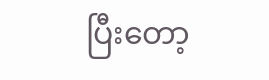ပြီးတော့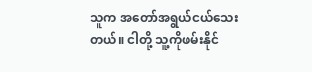သူက အတော်အရွယ်ငယ်သေးတယ်။ ငါတို့ သူ့ကိုဖမ်းနိုင်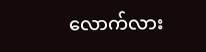လောက်လား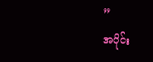”
အပိုင်း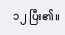၁၂ ပြီး၏။